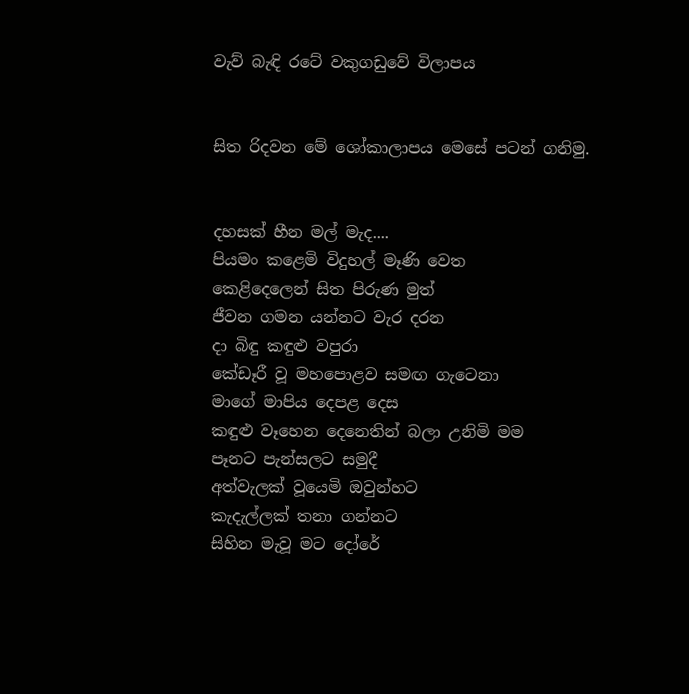වැව් බැඳි රටේ වකුගඩුවේ විලාපය


සිත රිදවන මේ ශෝකාලාපය මෙසේ පටන් ගනිමු.


දහසක් හීන මල් මැද....
පියමං කළෙමි විදුහල් මෑණි වෙත
කෙළිදෙලෙන් සිත පිරුණ මුත්
ජීවන ගමන යන්නට වැර දරන
ද‌ා බිඳු කඳුළු වපුරා
කේඩෑරී වූ මහපොළව සමඟ ගැටෙනා
මාගේ මාපිය දෙපළ දෙස
කඳුළු වෑහෙන දෙනෙතින් බලා උනිමි මම
පෑනට පැන්සලට සමුදී
අත්වැලක් වූයෙමි ඔවුන්හට
කැදැල්ලක් තනා ගන්නට
සිහින මැවූ මට දෝරේ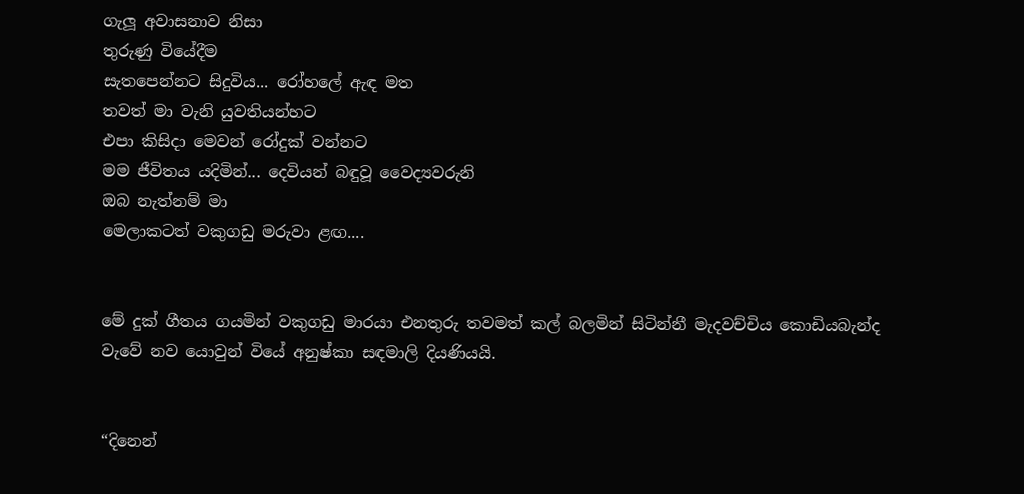ගැලූ අවාසනාව නිසා
තුරුණු වියේදීම
සැතපෙන්නට සිදුවිය... රෝහලේ ඇඳ මත
තවත් මා වැනි යුවතියන්හට
එපා කිසිද‌ා මෙවන් රෝදුක් වන්නට
මම ජීවිතය යදිමින්... දෙවියන් බඳුවූ වෛද්‍යවරුනි
ඔබ නැත්නම් මා
මෙලාකටත් වකුගඩු මරුවා ළඟ....


මේ දුක් ගීතය ගයමින් වකුගඩු මාරයා එනතුරු තවමත් කල් බලමින් සිටින්නී මැදවච්චිය කොඩියබැන්ද වැවේ නව යොවුන් වියේ අනුෂ්කා සඳමාලි දියණියයි.


“දිනෙන්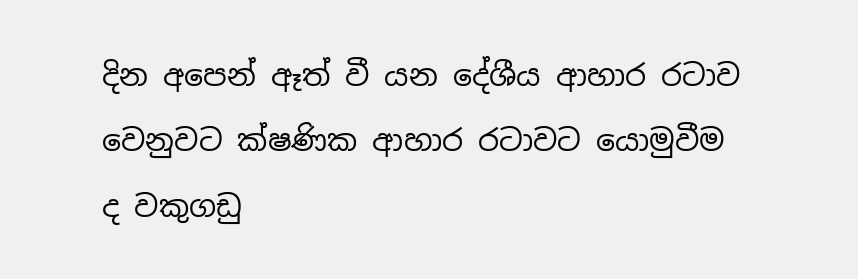දින අපෙන් ඈත් වී යන දේශීය ආහාර රටාව වෙනුවට ක්ෂණික ආහාර රටාවට යොමුවීම ද වකුගඩු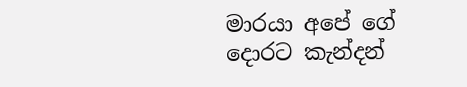මාරයා අපේ ගේ දොරට කැන්දන්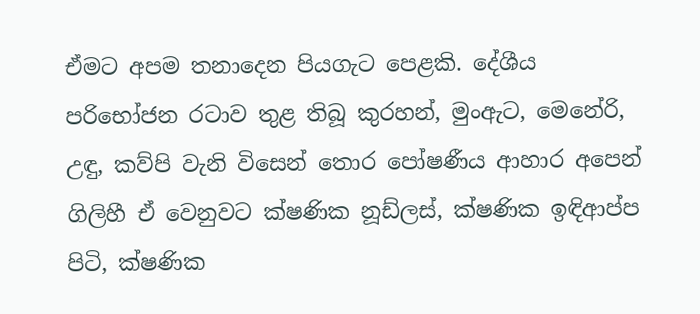ඒමට අපම තනාදෙන පියගැට පෙළකි. දේශීය පරිභෝජන රටාව තුළ තිබූ කුරහන්, මුංඇට, මෙනේරි, උඳු, කව්පි වැනි විසෙන් තොර පෝෂණීය ආහාර අපෙන් ගිලිහී ඒ වෙනුවට ක්ෂණික නූඩ්ලස්, ක්ෂණික ඉඳිආප්ප පිටි, ක්ෂණික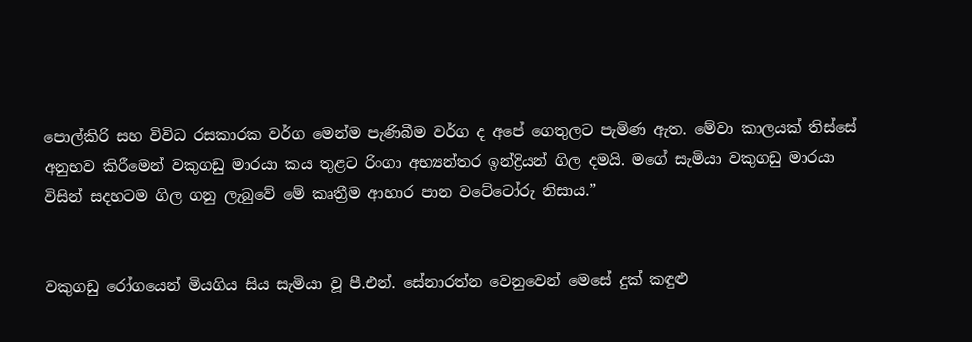පොල්කිරි සහ විවිධ රසකාරක වර්ග මෙන්ම පැණිබීම වර්ග ද අපේ ගෙතුලට පැමිණ ඇත. මේවා කාලයක් තිස්සේ අනුභව කිරීමෙන් වකුගඩු මාරයා කය තුළට රිංගා අභ්‍යන්තර ඉන්ද්‍රියන් ගිල දමයි. මගේ සැමියා වකුගඩු මාරයා විසින් සදහටම ගිල ගනු ලැබුවේ මේ කෘත්‍රීම ආහාර පාන වටේටෝරු නිසාය.”


වකුගඩු රෝගයෙන් මියගිය සිය සැමියා වූ පී.එන්. සේනාරත්න වෙනුවෙන් මෙසේ දුක් කඳුළු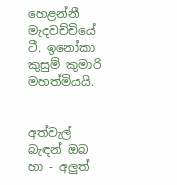හෙළන්නී මැදවච්චියේ ටී. ඉනෝකා කුසුම් කුමාරි මහත්මියයි.


අත්වැල් බැඳන් ඔබ හා - අලුත්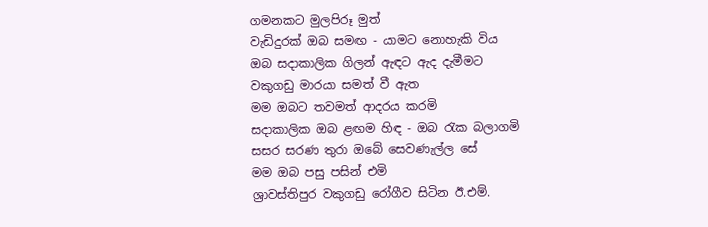ගමනකට මුලපිරූ මුත්
වැඩිදුරක් ඔබ සමඟ - යාමට නොහැකි විය
ඔබ සද‌ාකාලික ගිලන් ඇඳට ඇද දැමීමට
වකුගඩු මාරයා සමත් වී ඇත
මම ඔබට තවමත් ආදරය කරමි
සද‌ාකාලික ඔබ ළඟම හිඳ - ඔබ රැක බලාගමි
සසර සරණ තුරා ඔබේ සෙවණැල්ල සේ
මම ඔබ පසු පසින් එමි
ශ්‍රාවස්තිපුර වකුගඩු රෝගීව සිටින ඊ.එම්.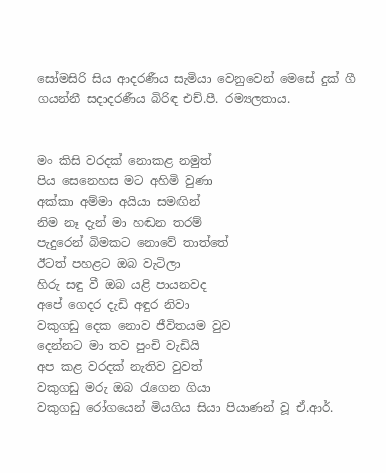සෝමසිරි සිය ආදරණීය සැමියා වෙනුවෙන් මෙසේ දුක් ගී ගයන්නී සද‌ාදරණීය බිරිඳ එච්.පී. රම්‍යලතාය.


මං කිසි වරදක් නොකළ නමුත්
පිය සෙනෙහස මට අහිමි වුණා
අක්කා අම්මා අයියා සමඟින්
නිම නෑ දැන් මා හඬන තරම්
පැදුරෙන් බිමකට නොවේ තාත්තේ
ඊටත් පහළට ඔබ වැටිලා
හිරු සඳු වී ඔබ යළි පායනවද
අපේ ගෙදර දැඩි අඳුර නිවා
වකුගඩු දෙක නොව ජීවිතයම වුව
දෙන්නට මා තව පුංචි වැඩියි
අප කළ වරදක් නැතිව වුවත්
වකුගඩු මරු ඔබ රැගෙන ගියා
වකුගඩු රෝගයෙන් මියගිය සියා පියාණන් වූ ඒ.ආර්.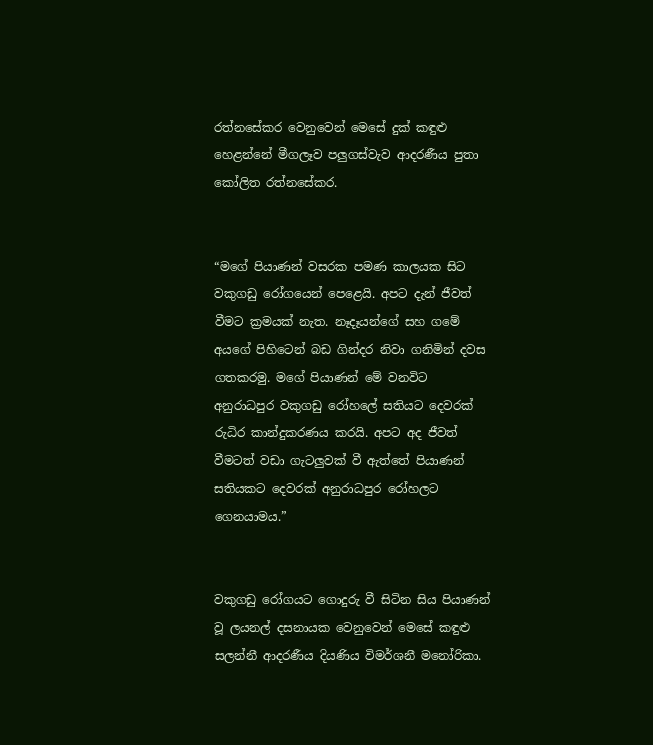රත්නසේකර වෙනුවෙන් මෙසේ දුක් කඳුළු හෙළන්නේ මීගලෑව පලුගස්වැව ආදරණීය පුතා කෝලිත රත්නසේකර.


“මගේ පියාණන් වසරක පමණ කාලයක සිට වකුගඩු රෝගයෙන් පෙළෙයි. අපට දැන් ජීවත් වීමට ක්‍රමයක් නැත. නෑදෑයන්ගේ සහ ගමේ අයගේ පිහිටෙන් බඩ ගින්දර නිවා ගනිමින් දවස ගතකරමු. මගේ පියාණන් මේ වනවිට අනුරාධපුර වකුගඩු රෝහලේ සතියට දෙවරක් රුධිර කාන්දුකරණය කරයි. අපට අද ජීවත් වීමටත් වඩා ගැටලුවක් වී ඇත්තේ පියාණන් සතියකට දෙවරක් අනුරාධපුර රෝහලට ගෙනයාමය.”


වකුගඩු රෝගයට ගොදුරු වී සිටින සිය පියාණන් වූ ලයනල් දසනායක වෙනුවෙන් මෙසේ කඳුළු සලන්නී ආදරණීය දියණිය විමර්ශනී මනෝරිකා.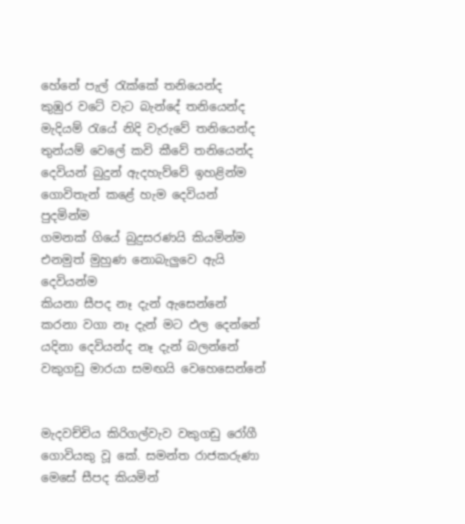හේනේ පැල් රැක්කේ තනියෙන්ද
කුඹුර වටේ වැට බැන්දේ තනියෙන්ද
මැදියම් රැයේ නිදි වැරුවේ තනියෙන්ද
තුන්යම් වෙලේ කවි කීවේ තනියෙන්ද
දෙවියන් බුදුන් ඇදහැව්වේ ඉහළින්ම
ගොවිතැන් කළේ හැම දෙවියන් පුදමින්ම
ගමනක් ගියේ බුදුසරණයි කියමින්ම
එනමුත් මුහුණ නොබැලුවෙ ඇයි දෙවියන්ම
කියනා සීපද නෑ දැන් ඇසෙන්නේ
කරනා වගා නෑ දැන් මට ඵල දෙන්නේ
යදිනා දෙවියන්ද නෑ දැන් බලන්නේ
වකුගඩු මාරයා සමඟයි වෙහෙසෙන්නේ


මැදවච්චිය කිරිගල්වැව වකුගඩු රෝගී ගොවියකු වූ කේ. සමන්ත රාජකරුණා මෙසේ සීපද කියමින්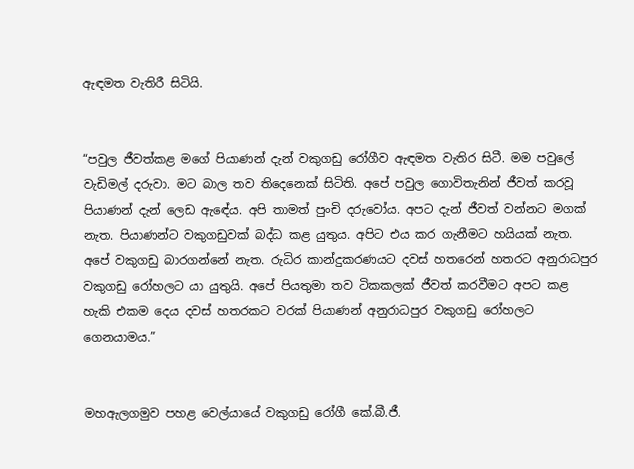ඇඳමත වැතිරී සිටියි.


“පවුල ජීවත්කළ මගේ පියාණන් දැන් වකුගඩු රෝගීව ඇඳමත වැතිර සිටී. මම පවුලේ වැඩිමල් දරුවා. මට බාල තව තිදෙනෙක් සිටිති. අපේ පවුල ගොවිතැනින් ජීවත් කරවූ පියාණන් දැන් ලෙඩ ඇඳේය. අපි තාමත් පුංචි දරුවෝය. අපට දැන් ජීවත් වන්නට මගක් නැත. පියාණන්ට වකුගඩුවක් බද්ධ කළ යුතුය. අපිට එය කර ගැනීමට හයියක් නැත. අපේ වකුගඩු බාරගන්නේ නැත. රුධිර කාන්දුකරණයට දවස් හතරෙන් හතරට අනුරාධපුර වකුගඩු රෝහලට යා යුතුයි. අපේ පියතුමා තව ටිකකලක් ජීවත් කරවීමට අපට කළ හැකි එකම දෙය දවස් හතරකට වරක් පියාණන් අනුරාධපුර වකුගඩු රෝහලට ගෙනයාමය.”


මහඇලගමුව පහළ වෙල්යායේ වකුගඩු රෝගී කේ.බී.ජී.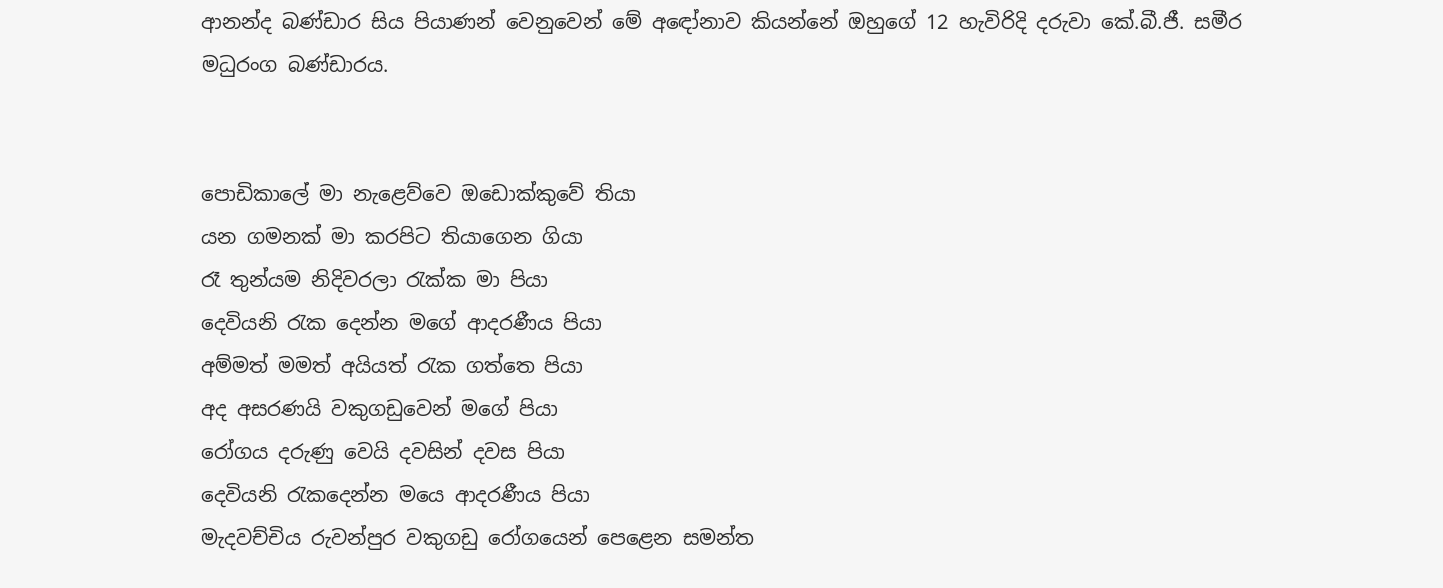ආනන්ද බණ්ඩාර සිය පියාණන් වෙනුවෙන් මේ අඳෝනාව කියන්නේ ඔහුගේ 12 හැවිරිදි දරුවා කේ.බී.ජී. සමීර මධුරංග බණ්ඩාරය.


පොඩිකාලේ මා නැළෙව්වෙ ඔඩොක්කුවේ තියා
යන ගමනක් මා කරපිට තියාගෙන ගියා
රෑ තුන්යම නිදිවරලා රැක්ක මා පියා
දෙවියනි රැක දෙන්න මගේ ආදරණීය පියා
අම්මත් මමත් අයියත් රැක ගත්තෙ පියා
අද අසරණයි වකුගඩුවෙන් මගේ පියා
රෝගය දරුණු වෙයි දවසින් දවස පියා
දෙවියනි රැකදෙන්න මයෙ ආදරණීය පියා
මැදවච්චිය රුවන්පුර වකුගඩු රෝගයෙන් පෙළෙන සමන්ත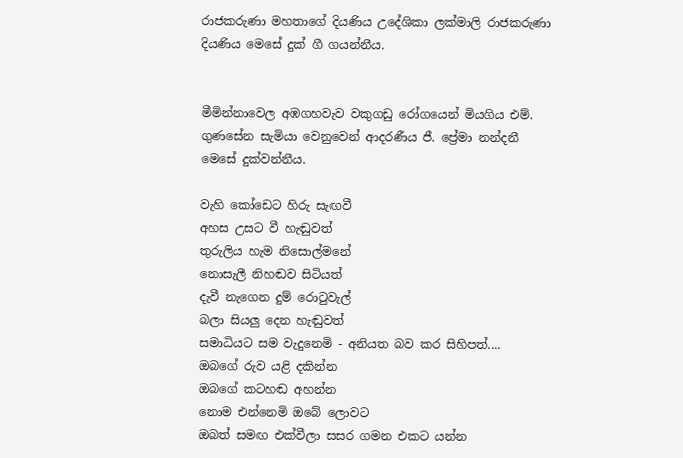රාජකරුණා මහතාගේ දියණිය උදේශිකා ලක්මාලි රාජකරුණා දියණිය මෙසේ දුක් ගී ගයන්නීය.


මීමින්නාවෙල අඹගහවැව වකුගඩු රෝගයෙන් මියගිය එම්. ගුණසේන සැමියා වෙනුවෙන් ආදරණීය ජී. ප්‍රේමා නන්දනී මෙසේ දුක්වන්නීය.

වැහි කෝඩෙට හිරු සැඟවී
අහස උසට වී හැඬුවත්
තුරුලිය හැම නිසොල්මනේ
නොසැලී නිහඬව සිටියත්
දැවී නැගෙන දුම් රොටුවැල්
බලා සියලු දෙන හැඬුවත්
සමාධියට සම වැදුනෙමි - අනියත බව කර සිහිපත්....
ඔබගේ රුව යළි දකින්න
ඔබගේ කටහඬ අහන්න
නොම එන්නෙමි ඔබේ ලොවට
ඔබත් සමඟ එක්වීලා සසර ගමන එකට යන්න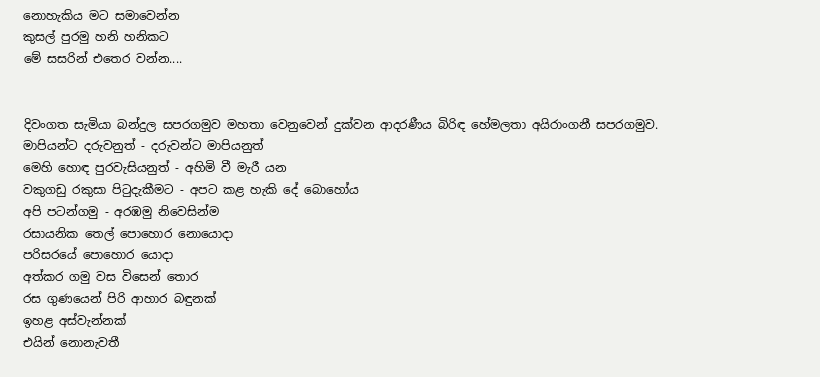නොහැකිය මට සමාවෙන්න
කුසල් පුරමු හනි හනිකට
මේ සසරින් එතෙර වන්න....


දිවංගත සැමියා බන්දුල සපරගමුව මහතා වෙනුවෙන් දුක්වන ආදරණීය බිරිඳ හේමලතා අයිරාංගනී සපරගමුව.
මාපියන්ට දරුවනුත් - දරුවන්ට මාපියනුත්
මෙහි හොඳ පුරවැසියනුත් - අහිමි වී මැරී යන
වකුගඩු රකුසා පිටුදැකීමට - අපට කළ හැකි දේ බොහෝය
අපි පටන්ගමු - අරඹමු නිවෙසින්ම
රසායනික තෙල් පොහොර නොයොද‌ා
පරිසරයේ පොහොර යොද‌ා
අත්කර ගමු වස විසෙන් තොර
රස ගුණයෙන් පිරි ආහාර බඳුනක්
ඉහළ අස්වැන්නක්
එයින් නොනැවතී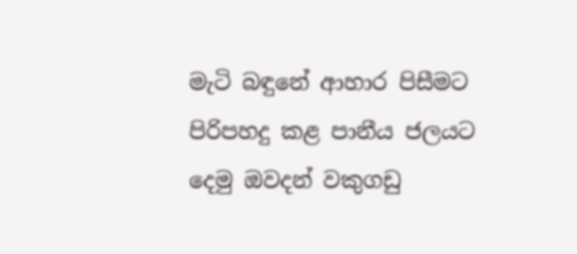මැටි බඳුනේ ආහාර පිසීමට
පිරිපහදු කළ පානීය ජලයට
දෙමු ඔවදන් වකුගඩු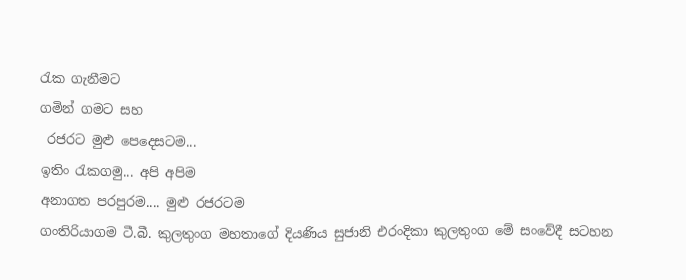රැක ගැනීමට
ගමින් ගමට සහ
 රජරට මුළු පෙදෙසටම...
ඉතිං රැකගමු... අපි අපිම
අනාගත පරපුරම.... මුළු රජරටම
ගංතිරියාගම ටී.බී. කුලතුංග මහතාගේ දියණිය සුජානි එරංදිකා කුලතුංග මේ සංවේදී සටහන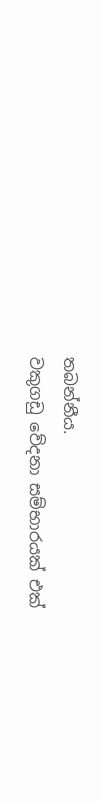තබන්නීය.
වකුගඩු වේදනා සම්භාරයක් එක්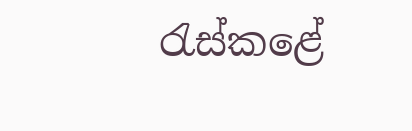රැස්කළේ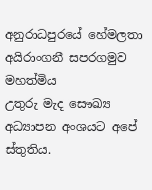අනුරාධපුරයේ හේමලතා අයිරාංගනී සපරගමුව මහත්මිය
උතුරු මැද සෞඛ්‍ය අධ්‍යාපන අංශයට අපේ ස්තුතිය.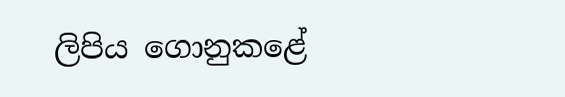ලිපිය ගොනුකළේ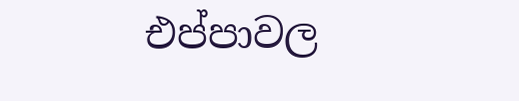එප්පාවල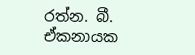රත්න. බී. ඒකනායක